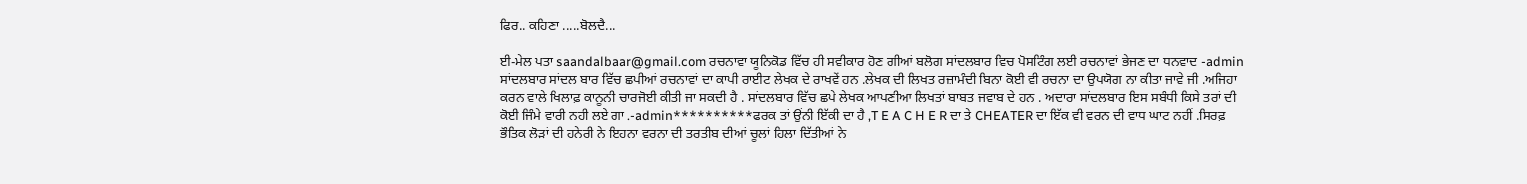ਫਿਰ.. ਕਹਿਣਾ .....ਬੋਲਦੈ...

ਈ-ਮੇਲ ਪਤਾ saandalbaar@gmail.com ਰਚਨਾਵਾ ਯੂਨਿਕੋਡ ਵਿੱਚ ਹੀ ਸਵੀਕਾਰ ਹੋਣ ਗੀਆਂ ਬਲੋਗ ਸਾਂਦਲਬਾਰ ਵਿਚ ਪੋਸਟਿੰਗ ਲਈ ਰਚਨਾਵਾਂ ਭੇਜਣ ਦਾ ਧਨਵਾਦ -admin ਸਾਂਦਲਬਾਰ ਸਾਂਦਲ ਬਾਰ ਵਿੱਚ ਛਪੀਆਂ ਰਚਨਾਵਾਂ ਦਾ ਕਾਪੀ ਰਾਈਟ ਲੇਖਕ ਦੇ ਰਾਖਵੇਂ ਹਨ .ਲੇਖਕ ਦੀ ਲਿਖਤ ਰਜ਼ਾਮੰਦੀ ਬਿਨਾ ਕੋਈ ਵੀ ਰਚਨਾ ਦਾ ਉਪਯੋਗ ਨਾ ਕੀਤਾ ਜਾਵੇ ਜੀ .ਅਜਿਹਾ ਕਰਨ ਵਾਲੇ ਖਿਲਾਫ਼ ਕਾਨੂਨੀ ਚਾਰਜੋਈ ਕੀਤੀ ਜਾ ਸਕਦੀ ਹੈ . ਸਾਂਦਲਬਾਰ ਵਿੱਚ ਛਪੇ ਲੇਖਕ ਆਪਣੀਆ ਲਿਖਤਾਂ ਬਾਬਤ ਜਵਾਬ ਦੇ ਹਨ . ਅਦਾਰਾ ਸਾਂਦਲਬਾਰ ਇਸ ਸਬੰਧੀ ਕਿਸੇ ਤਰਾਂ ਦੀ ਕੋਈ ਜਿੰਮੇ ਵਾਰੀ ਨਹੀ ਲਏ ਗਾ .-admin**********ਫਰਕ ਤਾਂ ਉਂਨੀ ਇੱਕੀ ਦਾ ਹੈ ,T E A C H E R ਦਾ ਤੇ CHEATER ਦਾ ਇੱਕ ਵੀ ਵਰਨ ਦੀ ਵਾਧ ਘਾਟ ਨਹੀਂ .ਸਿਰਫ਼ ਭੌਤਿਕ ਲੋੜਾਂ ਦੀ ਹਨੇਰੀ ਨੇ ਇਹਨਾ ਵਰਨਾ ਦੀ ਤਰਤੀਬ ਦੀਆਂ ਚੂਲਾਂ ਹਿਲਾ ਦਿੱਤੀਆਂ ਨੇ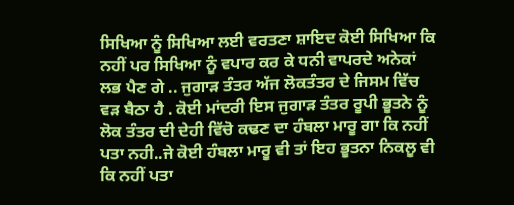ਸਿਖਿਆ ਨੂੰ ਸਿਖਿਆ ਲਈ ਵਰਤਣਾ ਸ਼ਾਇਦ ਕੋਈ ਸਿਖਿਆ ਕਿ ਨਹੀਂ ਪਰ ਸਿਖਿਆ ਨੂੰ ਵਪਾਰ ਕਰ ਕੇ ਧਨੀ ਵਾਪਰਦੇ ਅਨੇਕਾਂ ਲਭ ਪੈਣ ਗੇ .. ਜੁਗਾੜ ਤੰਤਰ ਅੱਜ ਲੋਕਤੰਤਰ ਦੇ ਜਿਸਮ ਵਿੱਚ ਵੜ ਬੈਠਾ ਹੈ . ਕੋਈ ਮਾਂਦਰੀ ਇਸ ਜੁਗਾੜ ਤੰਤਰ ਰੂਪੀ ਭੂਤਨੇ ਨੂੰ ਲੋਕ ਤੰਤਰ ਦੀ ਦੇਹੀ ਵਿੱਚੋ ਕਢਣ ਦਾ ਹੰਬਲਾ ਮਾਰੂ ਗਾ ਕਿ ਨਹੀਂ ਪਤਾ ਨਹੀ..ਜੇ ਕੋਈ ਹੰਬਲਾ ਮਾਰੂ ਵੀ ਤਾਂ ਇਹ ਭੂਤਨਾ ਨਿਕਲੂ ਵੀ ਕਿ ਨਹੀਂ ਪਤਾ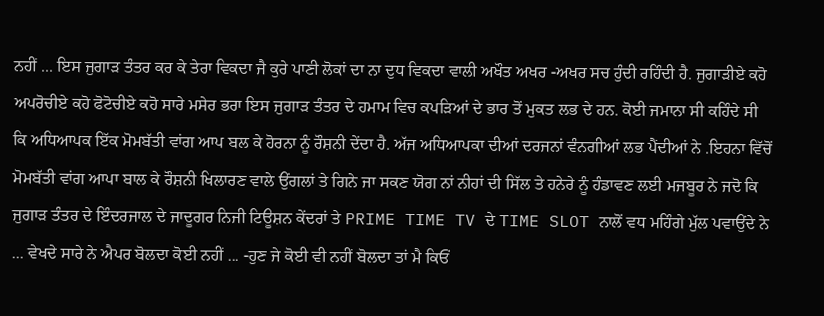ਨਹੀਂ ... ਇਸ ਜੁਗਾੜ ਤੰਤਰ ਕਰ ਕੇ ਤੇਰਾ ਵਿਕਦਾ ਜੈ ਕੁਰੇ ਪਾਣੀ ਲੋਕਾਂ ਦਾ ਨਾ ਦੁਧ ਵਿਕਦਾ ਵਾਲੀ ਅਖੌਤ ਅਖਰ -ਅਖਰ ਸਚ ਹੁੰਦੀ ਰਹਿੰਦੀ ਹੈ. ਜੁਗਾੜੀਏ ਕਹੋ ਅਪਰੋਚੀਏ ਕਹੋ ਫੋਟੋਚੀਏ ਕਹੋ ਸਾਰੇ ਮਸੇਰ ਭਰਾ ਇਸ ਜੁਗਾੜ ਤੰਤਰ ਦੇ ਹਮਾਮ ਵਿਚ ਕਪੜਿਆਂ ਦੇ ਭਾਰ ਤੋਂ ਮੁਕਤ ਲਭ ਦੇ ਹਨ. ਕੋਈ ਜਮਾਨਾ ਸੀ ਕਹਿੰਦੇ ਸੀ ਕਿ ਅਧਿਆਪਕ ਇੱਕ ਮੋਮਬੱਤੀ ਵਾਂਗ ਆਪ ਬਲ ਕੇ ਹੋਰਨਾ ਨੂੰ ਰੌਸ਼ਨੀ ਦੇਂਦਾ ਹੈ. ਅੱਜ ਅਧਿਆਪਕਾ ਦੀਆਂ ਦਰਜਨਾਂ ਵੰਨਗੀਆਂ ਲਭ ਪੈਂਦੀਆਂ ਨੇ .ਇਹਨਾ ਵਿੱਚੋਂ ਮੋਮਬੱਤੀ ਵਾਂਗ ਆਪਾ ਬਾਲ ਕੇ ਰੌਸ਼ਨੀ ਖਿਲਾਰਣ ਵਾਲੇ ਉਂਗਲਾਂ ਤੇ ਗਿਨੇ ਜਾ ਸਕਣ ਯੋਗ ਨਾਂ ਨੀਹਾਂ ਦੀ ਸਿੱਲ ਤੇ ਹਨੇਰੇ ਨੂੰ ਹੰਡਾਵਣ ਲਈ ਮਜਬੂਰ ਨੇ ਜਦੋ ਕਿ ਜੁਗਾੜ ਤੰਤਰ ਦੇ ਇੰਦਰਜਾਲ ਦੇ ਜਾਦੂਗਰ ਨਿਜੀ ਟਿਊਸ਼ਨ ਕੇਂਦਰਾਂ ਤੇ PRIME TIME TV ਦੇ TIME SLOT ਨਾਲੋਂ ਵਧ ਮਹਿੰਗੇ ਮੁੱਲ ਪਵਾਉਂਦੇ ਨੇ ... ਵੇਖਦੇ ਸਾਰੇ ਨੇ ਐਪਰ ਬੋਲਦਾ ਕੋਈ ਨਹੀਂ ... -ਹੁਣ ਜੇ ਕੋਈ ਵੀ ਨਹੀਂ ਬੋਲਦਾ ਤਾਂ ਮੈ ਕਿਓਂ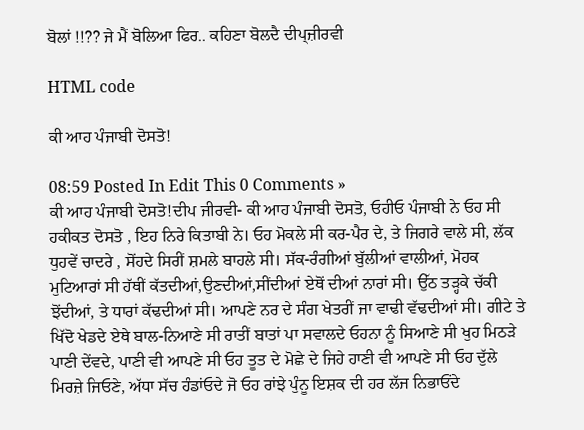ਬੋਲਾਂ !!?? ਜੇ ਮੈਂ ਬੋਲਿਆ ਫਿਰ.. ਕਹਿਣਾ ਬੋਲਦੈ ਦੀਪ੍ਜ਼ੀਰਵੀ

HTML code

ਕੀ ਆਹ ਪੰਜਾਬੀ ਦੋਸਤੋ!

08:59 Posted In Edit This 0 Comments »
ਕੀ ਆਹ ਪੰਜਾਬੀ ਦੋਸਤੋ!ਦੀਪ ਜੀਰਵੀ- ਕੀ ਆਹ ਪੰਜਾਬੀ ਦੋਸਤੋ, ਓਹੀਓ ਪੰਜਾਬੀ ਨੇ ਓਹ ਸੀ ਹਕੀਕਤ ਦੋਸਤੋ , ਇਹ ਨਿਰੇ ਕਿਤਾਬੀ ਨੇ। ਓਹ ਮੋਕਲੇ ਸੀ ਕਰ-ਪੈਰ ਦੇ, ਤੇ ਜਿਗਰੇ ਵਾਲੇ ਸੀ, ਲੱਕ ਧੁਹਵੇਂ ਚਾਦਰੇ , ਸੋਂਹਦੇ ਸਿਰੀਂ ਸ਼ਮਲੇ ਬਾਹਲੇ ਸੀ। ਸੱਕ-ਰੰਗੀਆਂ ਬੁੱਲੀਆਂ ਵਾਲੀਆਂ, ਮੋਹਕ ਮੁਟਿਆਰਾਂ ਸੀ ਹੱਥੀਂ ਕੱਤਦੀਆਂ,ਉਣਦੀਆਂ,ਸੀਂਦੀਆਂ ਏਥੋਂ ਦੀਆਂ ਨਾਰਾਂ ਸੀ। ਉੱਠ ਤੜ੍ਹਕੇ ਚੱਕੀ ਝੋਂਦੀਆਂ, ਤੇ ਧਾਰਾਂ ਕੱਢਦੀਆਂ ਸੀ। ਆਪਣੇ ਨਰ ਦੇ ਸੰਗ ਖੇਤਰੀਂ ਜਾ ਵਾਢੀ ਵੱਢਦੀਆਂ ਸੀ। ਗੀਟੇ ਤੇ ਖਿੱਦੋ ਖੇਡਦੇ ਏਥੇ ਬਾਲ-ਨਿਆਣੇ ਸੀ ਰਾਤੀਂ ਬਾਤਾਂ ਪਾ ਸਵਾਲਦੇ ਓਹਨਾ ਨੂੰ ਸਿਆਣੇ ਸੀ ਖੁਹ ਮਿਠੜੇ ਪਾਣੀ ਦੇਂਵਦੇ, ਪਾਣੀ ਵੀ ਆਪਣੇ ਸੀ ਓਹ ਤੂਤ ਦੇ ਮੋਛੇ ਦੇ ਜਿਹੇ ਹਾਣੀ ਵੀ ਆਪਣੇ ਸੀ ਓਹ ਦੁੱਲੇ ਮਿਰਜ਼ੇ ਜਿਓਣੇ, ਅੱਧਾ ਸੱਚ ਹੰਡਾਂਓਦੇ ਜੋ ਓਹ ਰਾਂਝੇ ਪੁੰਨੂ ਇਸ਼ਕ ਦੀ ਹਰ ਲੱਜ ਨਿਭਾਓਂਦੇ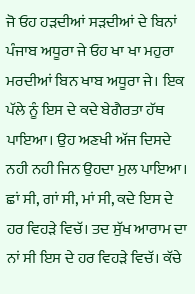ਜੋ ਓਹ ਹੜਦੀਆਂ ਸੜਦੀਆਂ ਦੇ ਬਿਨਾਂ ਪੰਜਾਬ ਅਧੂਰਾ ਜੇ ਓਹ ਖਾ ਖਾ ਮਹੁਰਾ ਮਰਦੀਆਂ ਬਿਨ ਖਾਬ ਅਧੂਰਾ ਜੇ। ਇਕ ਪੱਲੇ ਨੂੰ ਇਸ ਦੇ ਕਦੇ ਬੇਗੈਰਤਾ ਹੱਥ ਪਾਇਆ। ਉਹ ਅਣਖੀ ਅੱਜ ਦਿਸਦੇ ਨਹੀ ਨਹੀ ਜਿਨ ਉਹਦਾ ਮੁਲ ਪਾਇਆ। ਛਾਂ ਸੀ, ਗਾਂ ਸੀ, ਮਾਂ ਸੀ, ਕਦੇ ਇਸ ਦੇ ਹਰ ਵਿਹੜੇ ਵਿਚੱ। ਤਦ ਸੁੱਖ ਆਰਾਮ ਦਾ ਨਾਂ ਸੀ ਇਸ ਦੇ ਹਰ ਵਿਹੜੇ ਵਿਚੱ। ਕੱਚੇ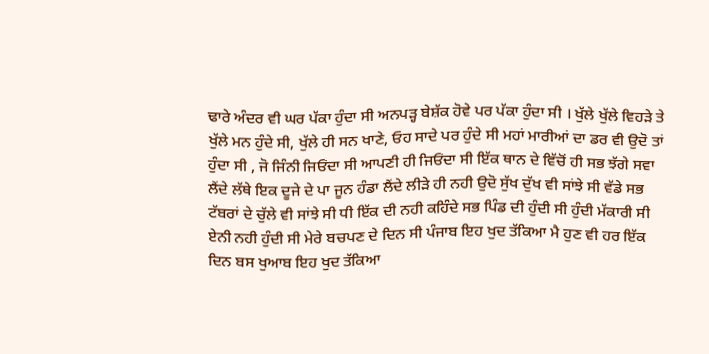ਢਾਰੇ ਅੰਦਰ ਵੀ ਘਰ ਪੱਕਾ ਹੁੰਦਾ ਸੀ ਅਨਪੜ੍ਹ ਬੇਸ਼ੱਕ ਹੋਵੇ ਪਰ ਪੱਕਾ ਹੁੰਦਾ ਸੀ । ਖੁੱਲੇ ਖੁੱਲੇ ਵਿਹੜੇ ਤੇ ਖੁੱਲੇ ਮਨ ਹੁੰਦੇ ਸੀ, ਖੁੱਲੇ ਹੀ ਸਨ ਖਾਣੇ, ਓਹ ਸਾਦੇ ਪਰ ਹੁੰਦੇ ਸੀ ਮਹਾਂ ਮਾਰੀਆਂ ਦਾ ਡਰ ਵੀ ਉਦੋ ਤਾਂ ਹੁੰਦਾ ਸੀ , ਜੋ ਜਿੰਨੀ ਜਿਓਂਦਾ ਸੀ ਆਪਣੀ ਹੀ ਜਿਓਂਦਾ ਸੀ ਇੱਕ ਥਾਨ ਦੇ ਵਿੱਚੋਂ ਹੀ ਸਭ ਝੱਗੇ ਸਵਾ ਲੈਂਦੇ ਲੱਥੇ ਇਕ ਦੂਜੇ ਦੇ ਪਾ ਜੂਨ ਹੰਡਾ ਲੈਂਦੇ ਲੀੜੇ ਹੀ ਨਹੀ ਉਦੋ ਸੁੱਖ ਦੁੱਖ ਵੀ ਸਾਂਝੇ ਸੀ ਵੱਡੇ ਸਭ ਟੱਬਰਾਂ ਦੇ ਚੁੱਲੇ ਵੀ ਸਾਂਝੇ ਸੀ ਧੀ ਇੱਕ ਦੀ ਨਹੀ ਕਹਿੰਦੇ ਸਭ ਪਿੰਡ ਦੀ ਹੁੰਦੀ ਸੀ ਹੁੰਦੀ ਮੱਕਾਰੀ ਸੀ ਏਨੀ ਨਹੀ ਹੁੰਦੀ ਸੀ ਮੇਰੇ ਬਚਪਣ ਦੇ ਦਿਨ ਸੀ ਪੰਜਾਬ ਇਹ ਖੁਦ ਤੱਕਿਆ ਮੈ ਹੁਣ ਵੀ ਹਰ ਇੱਕ ਦਿਨ ਬਸ ਖੁਆਬ ਇਹ ਖੁਦ ਤੱਕਿਆ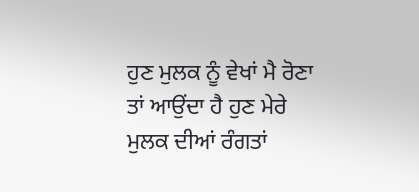ਹੁਣ ਮੁਲਕ ਨੂੰ ਵੇਖਾਂ ਮੈ ਰੋਣਾ ਤਾਂ ਆਉਂਦਾ ਹੈ ਹੁਣ ਮੇਰੇ ਮੁਲਕ ਦੀਆਂ ਰੰਗਤਾਂ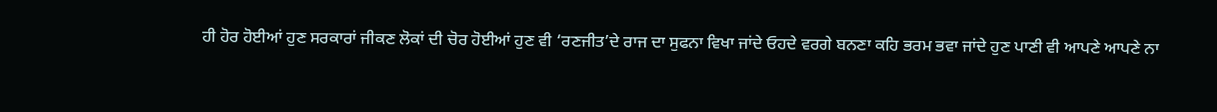ਹੀ ਹੋਰ ਹੋਈਆਂ ਹੁਣ ਸਰਕਾਰਾਂ ਜੀਕਣ ਲੋਕਾਂ ਦੀ ਚੋਰ ਹੋਈਆਂ ਹੁਣ ਵੀ ‘ਰਣਜੀਤ’ਦੇ ਰਾਜ ਦਾ ਸੁਫਨਾ ਵਿਖਾ ਜਾਂਦੇ ਓਹਦੇ ਵਰਗੇ ਬਨਣਾ ਕਹਿ ਭਰਮ ਭਵਾ ਜਾਂਦੇ ਹੁਣ ਪਾਣੀ ਵੀ ਆਪਣੇ ਆਪਣੇ ਨਾ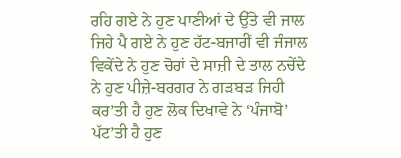ਰਹਿ ਗਏ ਨੇ ਹੁਣ ਪਾਣੀਆਂ ਦੇ ਉੱਤੇ ਵੀ ਜਾਲ ਜਿਹੇ ਪੈ ਗਏ ਨੇ ਹੁਣ ਹੱਟ-ਬਜਾਰੀਂ ਵੀ ਜੰਜਾਲ ਵਿਕੇਂਦੇ ਨੇ ਹੁਣ ਚੋਰਾਂ ਦੇ ਸਾਜ਼ੀ ਦੇ ਤਾਲ ਨਚੇਂਦੇ ਨੇ ਹੁਣ ਪੀਜ਼ੇ-ਬਰਗਰ ਨੇ ਗੜਬੜ ਜਿਹੀ ਕਰ’ਤੀ ਹੈ ਹੁਣ ਲੋਕ ਦਿਖਾਵੇ ਨੇ ‘ਪੰਜਾਬੋ’ ਪੱਟ’ਤੀ ਹੈ ਹੁਣ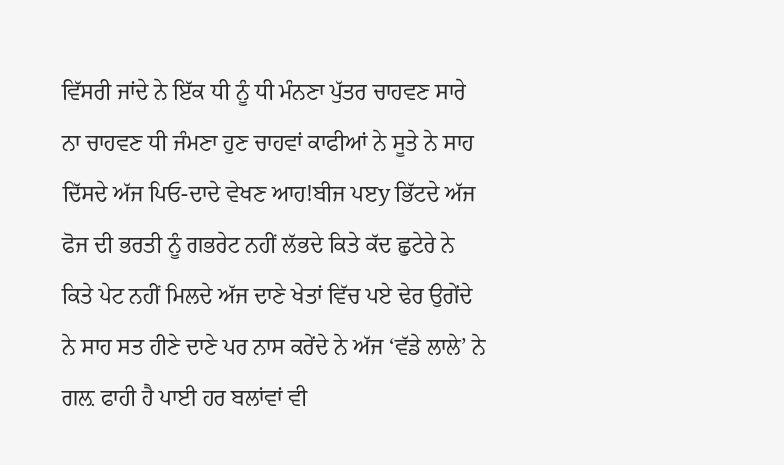ਵਿੱਸਰੀ ਜਾਂਦੇ ਨੇ ਇੱਕ ਧੀ ਨੂੰ ਧੀ ਮੰਨਣਾ ਪੁੱਤਰ ਚਾਹਵਣ ਸਾਰੇ ਨਾ ਚਾਹਵਣ ਧੀ ਜੰਮਣਾ ਹੁਣ ਚਾਹਵਾਂ ਕਾਫੀਆਂ ਨੇ ਸੂਤੇ ਨੇ ਸਾਹ ਦਿੱਸਦੇ ਅੱਜ ਪਿਓ-ਦਾਦੇ ਵੇਖਣ ਆਹ!ਬੀਜ ਪੲy ਭਿੱਟਦੇ ਅੱਜ ਫੋਜ ਦੀ ਭਰਤੀ ਨੂੰ ਗਭਰੇਟ ਨਹੀਂ ਲੱਭਦੇ ਕਿਤੇ ਕੱਦ ਛੁਟੇਰੇ ਨੇ ਕਿਤੇ ਪੇਟ ਨਹੀਂ ਮਿਲਦੇ ਅੱਜ ਦਾਣੇ ਖੇਤਾਂ ਵਿੱਚ ਪਏ ਢੇਰ ਉਗੇਂਦੇ ਨੇ ਸਾਹ ਸਤ ਹੀਣੇ ਦਾਣੇ ਪਰ ਨਾਸ ਕਰੇਂਦੇ ਨੇ ਅੱਜ ‘ਵੱਡੇ ਲਾਲੇ’ ਨੇ ਗਲ਼ ਫਾਹੀ ਹੈ ਪਾਈ ਹਰ ਬਲਾਂਵਾਂ ਵੀ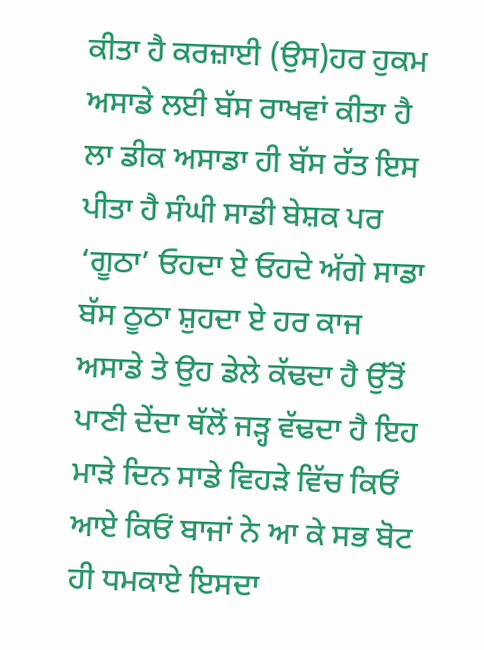ਕੀਤਾ ਹੈ ਕਰਜ਼ਾਈ (ਉਸ)ਹਰ ਹੁਕਮ ਅਸਾਡੇ ਲਈ ਬੱਸ ਰਾਖਵਾਂ ਕੀਤਾ ਹੈ ਲਾ ਡੀਕ ਅਸਾਡਾ ਹੀ ਬੱਸ ਰੱਤ ਇਸ ਪੀਤਾ ਹੈ ਸੰਘੀ ਸਾਡੀ ਬੇਸ਼ਕ ਪਰ ‘ਗੂਠਾ’ ਓਹਦਾ ਏ ਓਹਦੇ ਅੱਗੇ ਸਾਡਾ ਬੱਸ ਠੂਠਾ ਸ਼ੁਹਦਾ ਏ ਹਰ ਕਾਜ ਅਸਾਡੇ ਤੇ ਉਹ ਡੇਲੇ ਕੱਢਦਾ ਹੈ ਉੱਤੋਂ ਪਾਣੀ ਦੇਂਦਾ ਥੱਲੋਂ ਜੜ੍ਹ ਵੱਢਦਾ ਹੈ ਇਹ ਮਾੜੇ ਦਿਨ ਸਾਡੇ ਵਿਹੜੇ ਵਿੱਚ ਕਿਓਂ ਆਏ ਕਿਓਂ ਬਾਜਾਂ ਨੇ ਆ ਕੇ ਸਭ ਬੋਟ ਹੀ ਧਮਕਾਏ ਇਸਦਾ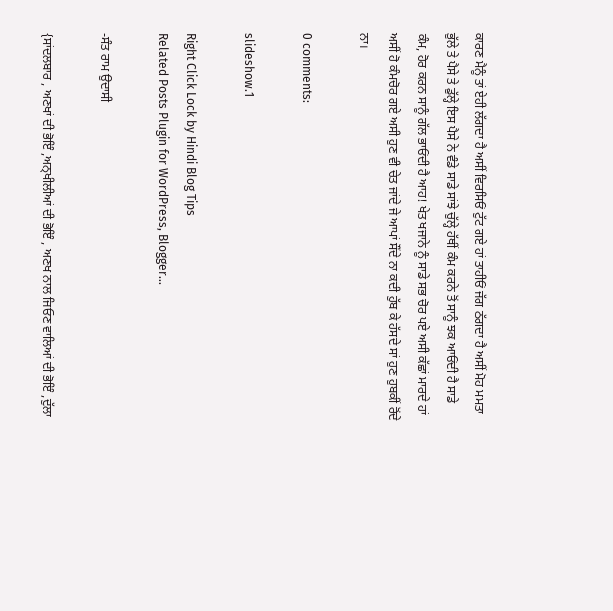ਕਾਰਣ ਮੈਨੂੰ ਤਾਂ ਏਹੀ ਲੱਗਦਾ ਹੈ ਅਸੀਂ ਵਿਰਸਿਓਂ ਟੁੱਟ ਗਏ ਹਾਂ ਤਾਹੀਓਂ ਜੱਗ ਠੱਗਦਾ ਹੈ ਅਸੀਂ ਮੋਹ ਮਮਤਾ ਭੁੱਲੇ ਤੇ ਪੈਸੇ ਤੇ ਡੁੱਲ੍ਹੇ ਇਸ ਪੈਸੇ ਨੇ ਵੰਡੇ ਸਾਡੇ ਸਾਂਝੇ ਚੁੱਲ੍ਹੇ ਹੱਥੀਂ ਕੰਮ ਕਰਨੇ ਤੋਂ ਸਾਨੂੰ ਝਕ ਆਓਂਦੀ ਹੈ ਸਾਡੇ ਕੰਮ, ਹੋਰ ਕਰਨ ਸਾਨੂੰ ਗੱਲ ਭਾਓਂਦੀ ਹੈ ਆਹ! ਖੇਤ ਖਜਾਨੇ ਨੂੰ ਸਾਡੇ ਸਭ ਚੋਰ ਪਏ ਅਸੀ ਕੱਛਾਂ ਮਾਰਦੇ ਹਾਂ ਅਸੀਂ ਹੋ ਕੰਮਚੋਰ ਗਏ ਅਸੀ ਹੁਣ ਵੀ ਚੇਤ ਜਾਂਦੇ ਜੇ ਆਪਾਂ ਸੌਂਦੇ ਨਾ ਕਦੀ ਹੁੱਬ ਕੇ ਹੱਸਦੇ ਸਾਂ ਹੁਣ ਹੁਬਕੀਂ ਰੋਂਦੇ ਨਾ।

0 comments:

slideshow.1

Right Click Lock by Hindi Blog Tips
Related Posts Plugin for WordPress, Blogger...

-ਸੰਤ ਰਾਮ ਉਦਾਸੀ

{ਸਾਂਦਲਬਾਰ , ਅਣਖਾਂ ਦੀ ਭੋਇੰ ,ਅਨ੍ਖੀਲੀਆਂ ਦੀ ਭੋਇੰ , ਅਣਖ ਨਾਲ ਜਿਓਣ ਵਾਲਿਆਂ ਦੀ ਭੋਇੰ ,ਦੁੱਲਾ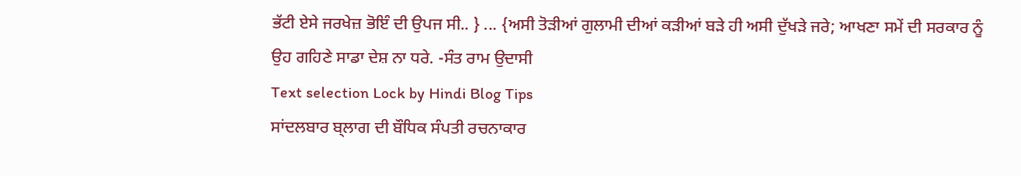ਭੱਟੀ ਏਸੇ ਜਰਖੇਜ਼ ਭੋਇੰ ਦੀ ਉਪਜ ਸੀ.. } ... {ਅਸੀ ਤੋੜੀਆਂ ਗੁਲਾਮੀ ਦੀਆਂ ਕੜੀਆਂ ਬੜੇ ਹੀ ਅਸੀ ਦੁੱਖੜੇ ਜਰੇ; ਆਖਣਾ ਸਮੇਂ ਦੀ ਸਰਕਾਰ ਨੂੰ ਉਹ ਗਹਿਣੇ ਸਾਡਾ ਦੇਸ਼ ਨਾ ਧਰੇ. -ਸੰਤ ਰਾਮ ਉਦਾਸੀ
Text selection Lock by Hindi Blog Tips
ਸਾਂਦਲਬਾਰ ਬ੍ਲਾਗ ਦੀ ਬੌਧਿਕ ਸੰਪਤੀ ਰਚਨਾਕਾਰ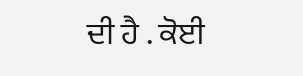ਦੀ ਹੈ . ਕੋਈ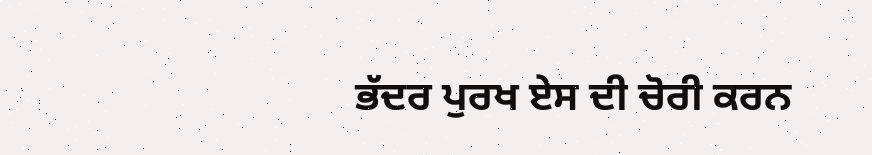ਭੱਦਰ ਪੁਰਖ ਏਸ ਦੀ ਚੋਰੀ ਕਰਨ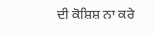ਦੀ ਕੋਸ਼ਿਸ਼ ਨਾ ਕਰੇ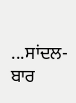...ਸਾਂਦਲ- ਬਾਰ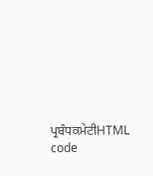ਪ੍ਰਬੰਧਕਮੇਟੀHTML code